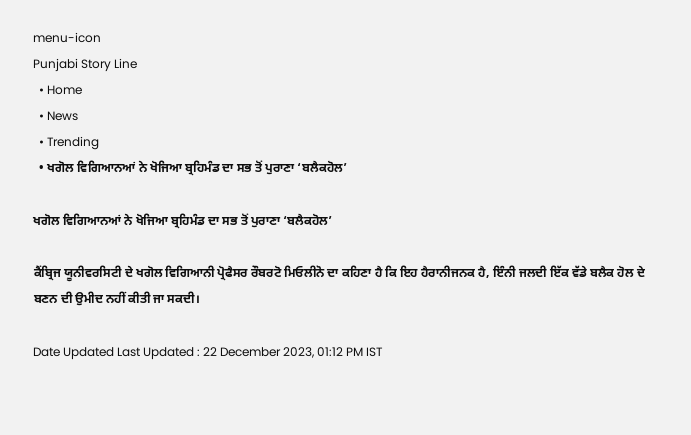menu-icon
Punjabi Story Line
  • Home
  • News
  • Trending
  • ਖਗੋਲ ਵਿਗਿਆਨਆਂ ਨੇ ਖੋਜਿਆ ਬ੍ਰਹਿਮੰਡ ਦਾ ਸਭ ਤੋਂ ਪੁਰਾਣਾ ‘ਬਲੈਕਹੋਲ’

ਖਗੋਲ ਵਿਗਿਆਨਆਂ ਨੇ ਖੋਜਿਆ ਬ੍ਰਹਿਮੰਡ ਦਾ ਸਭ ਤੋਂ ਪੁਰਾਣਾ ‘ਬਲੈਕਹੋਲ’

ਕੈਂਬ੍ਰਿਜ ਯੂਨੀਵਰਸਿਟੀ ਦੇ ਖਗੋਲ ਵਿਗਿਆਨੀ ਪ੍ਰੋਫੈਸਰ ਰੌਬਰਟੋ ਮਿਓਲੀਨੋ ਦਾ ਕਹਿਣਾ ਹੈ ਕਿ ਇਹ ਹੈਰਾਨੀਜਨਕ ਹੈ, ਇੰਨੀ ਜਲਦੀ ਇੱਕ ਵੱਡੇ ਬਲੈਕ ਹੋਲ ਦੇ ਬਣਨ ਦੀ ਉਮੀਦ ਨਹੀਂ ਕੀਤੀ ਜਾ ਸਕਦੀ।

Date Updated Last Updated : 22 December 2023, 01:12 PM IST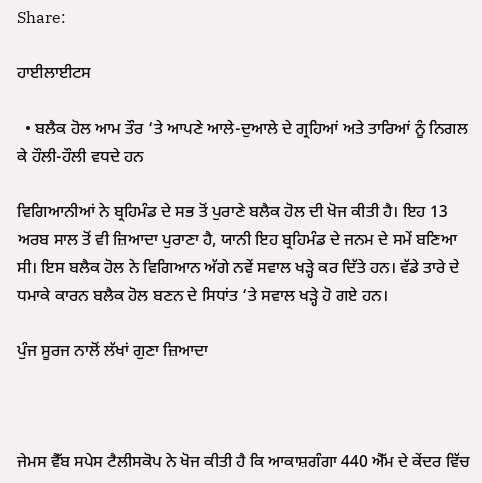Share:

ਹਾਈਲਾਈਟਸ

  • ਬਲੈਕ ਹੋਲ ਆਮ ਤੌਰ ‘ਤੇ ਆਪਣੇ ਆਲੇ-ਦੁਆਲੇ ਦੇ ਗ੍ਰਹਿਆਂ ਅਤੇ ਤਾਰਿਆਂ ਨੂੰ ਨਿਗਲ ਕੇ ਹੌਲੀ-ਹੌਲੀ ਵਧਦੇ ਹਨ

ਵਿਗਿਆਨੀਆਂ ਨੇ ਬ੍ਰਹਿਮੰਡ ਦੇ ਸਭ ਤੋਂ ਪੁਰਾਣੇ ਬਲੈਕ ਹੋਲ ਦੀ ਖੋਜ ਕੀਤੀ ਹੈ। ਇਹ 13 ਅਰਬ ਸਾਲ ਤੋਂ ਵੀ ਜ਼ਿਆਦਾ ਪੁਰਾਣਾ ਹੈ, ਯਾਨੀ ਇਹ ਬ੍ਰਹਿਮੰਡ ਦੇ ਜਨਮ ਦੇ ਸਮੇਂ ਬਣਿਆ ਸੀ। ਇਸ ਬਲੈਕ ਹੋਲ ਨੇ ਵਿਗਿਆਨ ਅੱਗੇ ਨਵੇਂ ਸਵਾਲ ਖੜ੍ਹੇ ਕਰ ਦਿੱਤੇ ਹਨ। ਵੱਡੇ ਤਾਰੇ ਦੇ ਧਮਾਕੇ ਕਾਰਨ ਬਲੈਕ ਹੋਲ ਬਣਨ ਦੇ ਸਿਧਾਂਤ ‘ਤੇ ਸਵਾਲ ਖੜ੍ਹੇ ਹੋ ਗਏ ਹਨ।

ਪੁੰਜ ਸੂਰਜ ਨਾਲੋਂ ਲੱਖਾਂ ਗੁਣਾ ਜ਼ਿਆਦਾ



ਜੇਮਸ ਵੈੱਬ ਸਪੇਸ ਟੈਲੀਸਕੋਪ ਨੇ ਖੋਜ ਕੀਤੀ ਹੈ ਕਿ ਆਕਾਸ਼ਗੰਗਾ 440 ਐੱਮ ਦੇ ਕੇਂਦਰ ਵਿੱਚ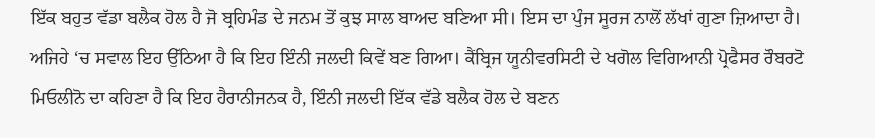ਇੱਕ ਬਹੁਤ ਵੱਡਾ ਬਲੈਕ ਹੋਲ ਹੈ ਜੋ ਬ੍ਰਹਿਮੰਡ ਦੇ ਜਨਮ ਤੋਂ ਕੁਝ ਸਾਲ ਬਾਅਦ ਬਣਿਆ ਸੀ। ਇਸ ਦਾ ਪੁੰਜ ਸੂਰਜ ਨਾਲੋਂ ਲੱਖਾਂ ਗੁਣਾ ਜ਼ਿਆਦਾ ਹੈ। ਅਜਿਹੇ ‘ਚ ਸਵਾਲ ਇਹ ਉੱਠਿਆ ਹੈ ਕਿ ਇਹ ਇੰਨੀ ਜਲਦੀ ਕਿਵੇਂ ਬਣ ਗਿਆ। ਕੈਂਬ੍ਰਿਜ ਯੂਨੀਵਰਸਿਟੀ ਦੇ ਖਗੋਲ ਵਿਗਿਆਨੀ ਪ੍ਰੋਫੈਸਰ ਰੌਬਰਟੋ ਮਿਓਲੀਨੋ ਦਾ ਕਹਿਣਾ ਹੈ ਕਿ ਇਹ ਹੈਰਾਨੀਜਨਕ ਹੈ, ਇੰਨੀ ਜਲਦੀ ਇੱਕ ਵੱਡੇ ਬਲੈਕ ਹੋਲ ਦੇ ਬਣਨ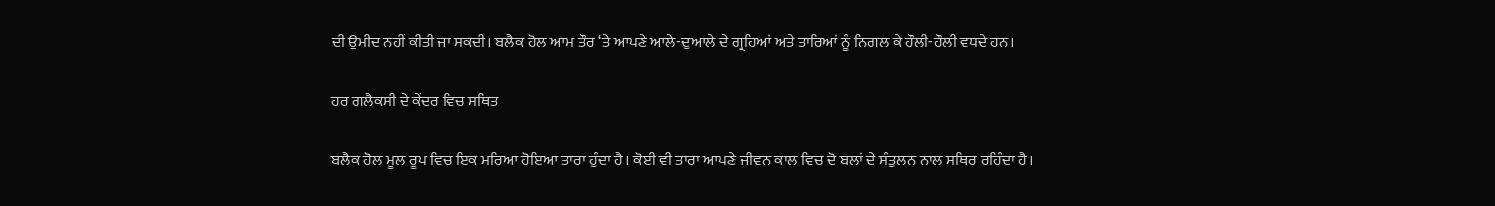ਦੀ ਉਮੀਦ ਨਹੀਂ ਕੀਤੀ ਜਾ ਸਕਦੀ। ਬਲੈਕ ਹੋਲ ਆਮ ਤੌਰ ‘ਤੇ ਆਪਣੇ ਆਲੇ-ਦੁਆਲੇ ਦੇ ਗ੍ਰਹਿਆਂ ਅਤੇ ਤਾਰਿਆਂ ਨੂੰ ਨਿਗਲ ਕੇ ਹੌਲੀ-ਹੌਲੀ ਵਧਦੇ ਹਨ।

ਹਰ ਗਲੈਕਸੀ ਦੇ ਕੇਂਦਰ ਵਿਚ ਸਥਿਤ

ਬਲੈਕ ਹੋਲ ਮੂਲ ਰੂਪ ਵਿਚ ਇਕ ਮਰਿਆ ਹੋਇਆ ਤਾਰਾ ਹੁੰਦਾ ਹੈ। ਕੋਈ ਵੀ ਤਾਰਾ ਆਪਣੇ ਜੀਵਨ ਕਾਲ ਵਿਚ ਦੋ ਬਲਾਂ ਦੇ ਸੰਤੁਲਨ ਨਾਲ ਸਥਿਰ ਰਹਿੰਦਾ ਹੈ।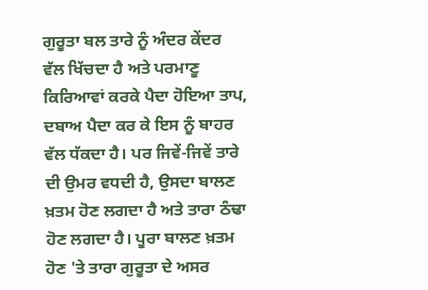ਗੁਰੂਤਾ ਬਲ ਤਾਰੇ ਨੂੰ ਅੰਦਰ ਕੇਂਦਰ ਵੱਲ ਖਿੱਚਦਾ ਹੈ ਅਤੇ ਪਰਮਾਣੂ ਕਿਰਿਆਵਾਂ ਕਰਕੇ ਪੈਦਾ ਹੋਇਆ ਤਾਪ, ਦਬਾਅ ਪੈਦਾ ਕਰ ਕੇ ਇਸ ਨੂੰ ਬਾਹਰ ਵੱਲ ਧੱਕਦਾ ਹੈ। ਪਰ ਜਿਵੇਂ-ਜਿਵੇਂ ਤਾਰੇ ਦੀ ਉਮਰ ਵਧਦੀ ਹੈ, ਉਸਦਾ ਬਾਲਣ ਖ਼ਤਮ ਹੋਣ ਲਗਦਾ ਹੈ ਅਤੇ ਤਾਰਾ ਠੰਢਾ ਹੋਣ ਲਗਦਾ ਹੈ। ਪੂਰਾ ਬਾਲਣ ਖ਼ਤਮ ਹੋਣ 'ਤੇ ਤਾਰਾ ਗੁਰੂਤਾ ਦੇ ਅਸਰ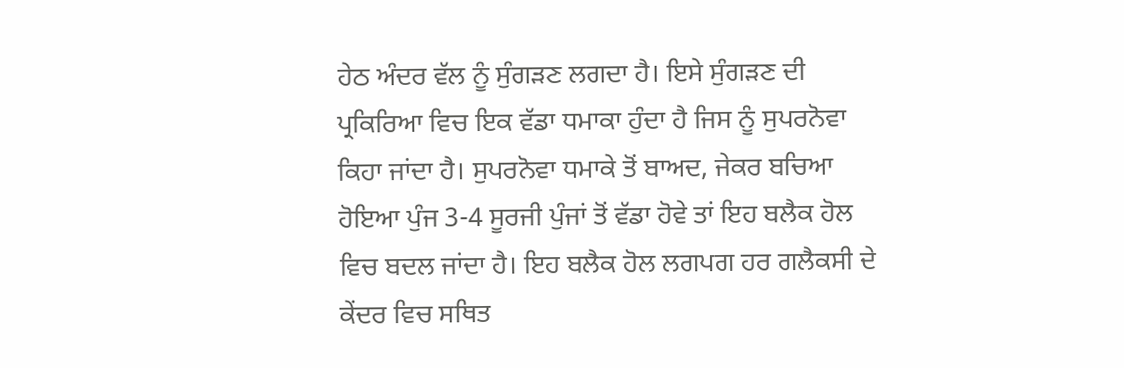ਹੇਠ ਅੰਦਰ ਵੱਲ ਨੂੰ ਸੁੰਗੜਣ ਲਗਦਾ ਹੈ। ਇਸੇ ਸੁੰਗੜਣ ਦੀ ਪ੍ਰਕਿਰਿਆ ਵਿਚ ਇਕ ਵੱਡਾ ਧਮਾਕਾ ਹੁੰਦਾ ਹੈ ਜਿਸ ਨੂੰ ਸੁਪਰਨੋਵਾ ਕਿਹਾ ਜਾਂਦਾ ਹੈ। ਸੁਪਰਨੋਵਾ ਧਮਾਕੇ ਤੋਂ ਬਾਅਦ, ਜੇਕਰ ਬਚਿਆ ਹੋਇਆ ਪੁੰਜ 3-4 ਸੂਰਜੀ ਪੁੰਜਾਂ ਤੋਂ ਵੱਡਾ ਹੋਵੇ ਤਾਂ ਇਹ ਬਲੈਕ ਹੋਲ ਵਿਚ ਬਦਲ ਜਾਂਦਾ ਹੈ। ਇਹ ਬਲੈਕ ਹੋਲ ਲਗਪਗ ਹਰ ਗਲੈਕਸੀ ਦੇ ਕੇਂਦਰ ਵਿਚ ਸਥਿਤ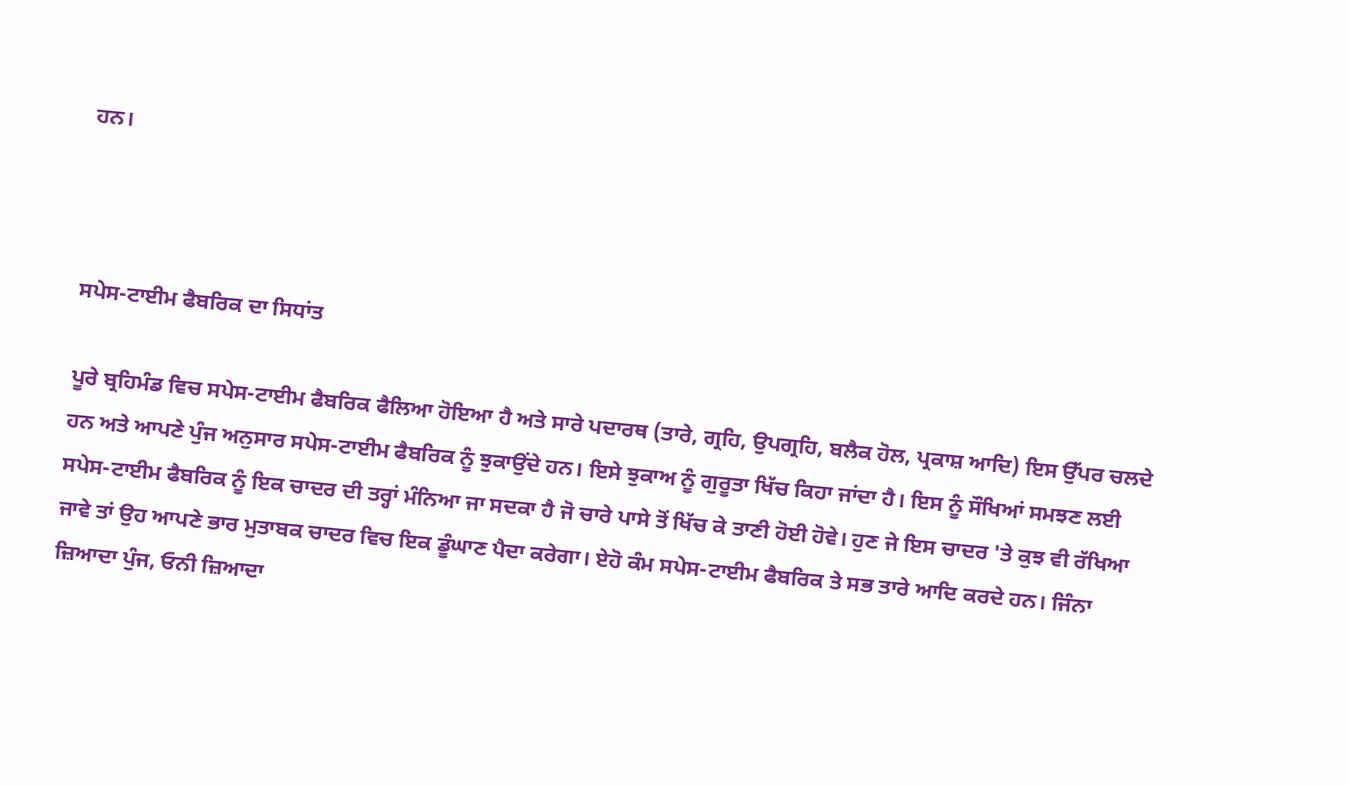ਹਨ।



ਸਪੇਸ-ਟਾਈਮ ਫੈਬਰਿਕ ਦਾ ਸਿਧਾਂਤ

ਪੂਰੇ ਬ੍ਰਹਿਮੰਡ ਵਿਚ ਸਪੇਸ-ਟਾਈਮ ਫੈਬਰਿਕ ਫੈਲਿਆ ਹੋਇਆ ਹੈ ਅਤੇ ਸਾਰੇ ਪਦਾਰਥ (ਤਾਰੇ, ਗ੍ਰਹਿ, ਉਪਗ੍ਰਹਿ, ਬਲੈਕ ਹੋਲ, ਪ੍ਰਕਾਸ਼ ਆਦਿ) ਇਸ ਉੱਪਰ ਚਲਦੇ ਹਨ ਅਤੇ ਆਪਣੇ ਪੁੰਜ ਅਨੁਸਾਰ ਸਪੇਸ-ਟਾਈਮ ਫੈਬਰਿਕ ਨੂੰ ਝੁਕਾਉਂਦੇ ਹਨ। ਇਸੇ ਝੁਕਾਅ ਨੂੰ ਗੁਰੂਤਾ ਖਿੱਚ ਕਿਹਾ ਜਾਂਦਾ ਹੈ। ਇਸ ਨੂੰ ਸੌਖਿਆਂ ਸਮਝਣ ਲਈ ਸਪੇਸ-ਟਾਈਮ ਫੈਬਰਿਕ ਨੂੰ ਇਕ ਚਾਦਰ ਦੀ ਤਰ੍ਹਾਂ ਮੰਨਿਆ ਜਾ ਸਦਕਾ ਹੈ ਜੋ ਚਾਰੇ ਪਾਸੇ ਤੋਂ ਖਿੱਚ ਕੇ ਤਾਣੀ ਹੋਈ ਹੋਵੇ। ਹੁਣ ਜੇ ਇਸ ਚਾਦਰ 'ਤੇ ਕੁਝ ਵੀ ਰੱਖਿਆ ਜਾਵੇ ਤਾਂ ਉਹ ਆਪਣੇ ਭਾਰ ਮੁਤਾਬਕ ਚਾਦਰ ਵਿਚ ਇਕ ਡੂੰਘਾਣ ਪੈਦਾ ਕਰੇਗਾ। ਏਹੋ ਕੰਮ ਸਪੇਸ-ਟਾਈਮ ਫੈਬਰਿਕ ਤੇ ਸਭ ਤਾਰੇ ਆਦਿ ਕਰਦੇ ਹਨ। ਜਿੰਨਾ ਜ਼ਿਆਦਾ ਪੁੰਜ, ਓਨੀ ਜ਼ਿਆਦਾ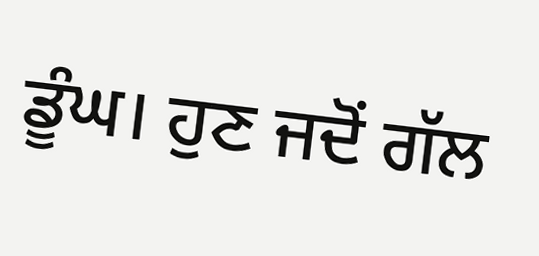ਡੂੰਘ। ਹੁਣ ਜਦੋਂ ਗੱਲ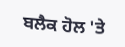ਬਲੈਕ ਹੋਲ 'ਤੇ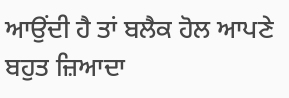ਆਉਂਦੀ ਹੈ ਤਾਂ ਬਲੈਕ ਹੋਲ ਆਪਣੇ ਬਹੁਤ ਜ਼ਿਆਦਾ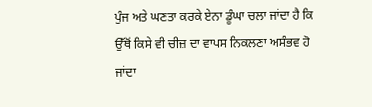ਪੁੰਜ ਅਤੇ ਘਣਤਾ ਕਰਕੇ ਏਨਾ ਡੂੰਘਾ ਚਲਾ ਜਾਂਦਾ ਹੈ ਕਿ ਉੱਥੋਂ ਕਿਸੇ ਵੀ ਚੀਜ਼ ਦਾ ਵਾਪਸ ਨਿਕਲਣਾ ਅਸੰਭਵ ਹੋ ਜਾਂਦਾ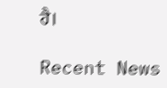ਹੈ।

Recent News